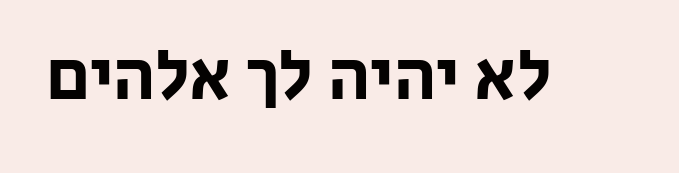לא יהיה לך אלהים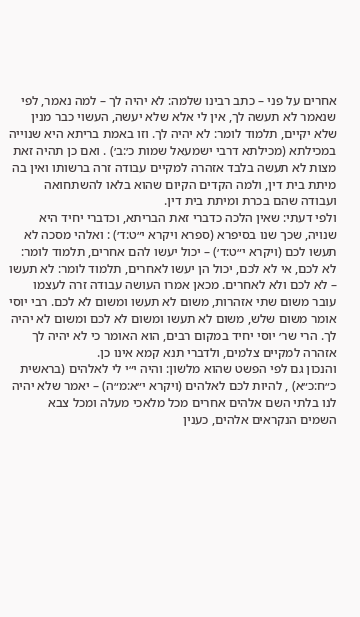אחרים על פני – כתב רבינו שלמה: לא יהיה לך – למה נאמר, לפי שנאמר לא תעשה לך, אין לי אלא שלא יעשה, העשוי כבר מנין שלא יקיים, תלמוד לומר: לא יהיה לך. וזו באמת בריתא היא שנוייה במכילתא (מכילתא דרבי ישמעאל שמות כ׳:ב׳) . ואם כן תהיה זאת מצות לא תעשה בלבד אזהרה למקיים עבודה זרה ברשותו ואין בה מיתת בית דין, ולמה הקדים הקיום שהוא בלאו להשתחואה ועבודה שהם בכרת ומיתת בית דין.
ולפי דעתי: שאין הלכה כדברי זאת הבריתא, וכדברי יחיד היא שנויה, שכך שנו בסיפרא (ספרא ויקרא י״ט:ד׳) : ואלהי מסכה לא תעשו לכם (ויקרא י״ט:ד׳) – יכול יעשו להם אחרים, תלמוד לומר: לא לכם, אי לא לכם, יכול הן יעשו לאחרים, תלמוד לומר: לא תעשו – לא לכם ולא לאחרים. מכאן אמרו העושה עבודה זרה לעצמו עובר משום שתי אזהרות, משום לא תעשו ומשום לא לכם. רבי יוסי אומר משום שלש, משום לא תעשו ומשום לא לכם ומשום לא יהיה לך. הרי שר׳ יוסי יחיד במקום רבים, הוא האומר כי לא יהיה לך אזהרה למקיים צלמים, ולדברי תנא קמא אינו כן.
והנכון גם לפי הפשט שהוא מלשון: והיה י״י לי לאלהים (בראשית כ״ח:כ״א) , להיות לכם לאלהים (ויקרא י״א:מ״ה) – יאמר שלא יהיה לנו בלתי השם אלהים אחרים מכל מלאכי מעלה ומכל צבא השמים הנקראים אלהים, כענין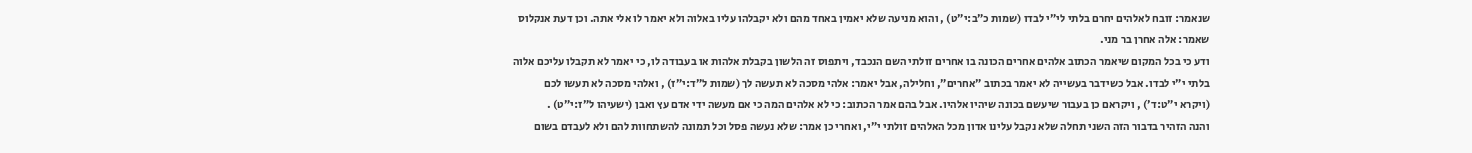שנאמר: זובח לאלהים יחרם בלתי לי״י לבדו (שמות כ״ב:י״ט) , והוא מניעה שלא יאמין באחד מהם ולא יקבלהו עליו באלוה ולא יאמר לו אלי אתה. וכן דעת אנקלוס שאמר: אלה אחרן בר מני.
ודע כי בכל המקום שיאמר הכתוב אלהים אחרים הכונה בו אחרים זולתי השם הנכבד, ויתפוס זה הלשון בקבלת אלהות או בעבודה לו, כי יאמר לא תקבלו עליכם אלוה בלתי י״י לבדו. אבל כשידבר בעשייה לא יאמר בכתוב ״אחרים״, וחלילה, אבל יאמר: אלהי מסכה לא תעשה לך (שמות ל״ד:י״ז) , ואלהי מסכה לא תעשו לכם (ויקרא י״ט:ד׳) , ויקראם כן בעבור שיעשם בכונה שיהיו אלהיו. אבל בהם אמר הכתוב: כי לא אלהים המה כי אם מעשה ידי אדם עץ ואבן (ישעיהו ל״ז:י״ט) .
והנה הזהיר בדבור הזה השני תחלה שלא נקבל עלינו אדון מכל האלהים זולתי י״י, ואחרי כן אמר: שלא נעשה פסל וכל תמונה להשתחוות להם ולא לעבדם בשום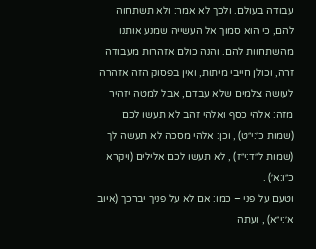עבודה בעולם. ולכך לא אמר: ולא תשתחוה להם, כי הוא סמוך אל העשייה שמנע אותנו מהשתחוות להם. והנה כולם אזהרות מעבודה זרה, וכולן חייבי מיתות, ואין בפסוק הזה אזהרה לעושה צלמים שלא עבדם, אבל למטה יזהיר מזה: אלהי כסף ואלהי זהב לא תעשו לכם (שמות כ׳:י״ט) , וכן: אלהי מסכה לא תעשה לך (שמות ל״ד:י״ז) , לא תעשו לכם אלילים (ויקרא כ״ו:א׳) .
וטעם על פני – כמו: אם לא על פניך יברכך (איוב א׳:י״א) , ועתה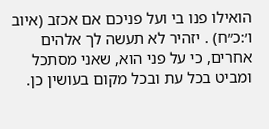הואילו פנו בי ועל פניכם אם אכזב (איוב ו׳:כ״ח) . יזהיר לא תעשה לך אלהים אחרים, כי על פני הוא, שאני מסתכל ומביט בכל עת ובכל מקום בעושין כן.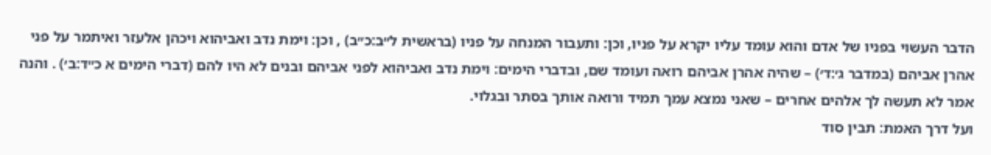הדבר העשוי בפניו של אדם והוא עומד עליו יקרא על פניו, וכן: ותעבור המנחה על פניו (בראשית ל״ב:כ״ב) , וכן: וימת נדב ואביהוא ויכהן אלעזר ואיתמר על פני אהרן אביהם (במדבר ג׳:ד׳) – שהיה אהרן אביהם רואה ועומד שם, ובדברי הימים: וימת נדב ואביהוא לפני אביהם ובנים לא היו להם (דברי הימים א כ״ד:ב׳) . והנה אמר לא תעשה לך אלהים אחרים – שאני נמצא עמך תמיד ורואה אותך בסתר ובגלוי.
ועל דרך האמת: תבין סוד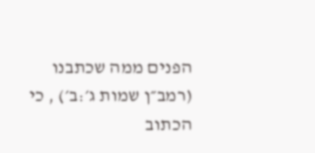הפנים ממה שכתבנו (רמב״ן שמות ג׳:ב׳) , כי הכתוב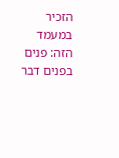הזכיר במעמד הזה: פנים בפנים דבר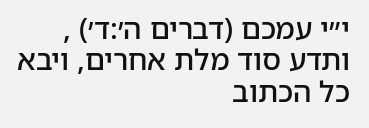י״י עמכם (דברים ה׳:ד׳) , ותדע סוד מלת אחרים, ויבא כל הכתוב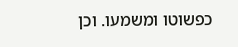כפשוטו ומשמעו. וכן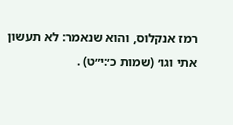רמז אנקלוס, והוא שנאמר: לא תעשון אתי וגו׳ (שמות כ׳:י״ט) .